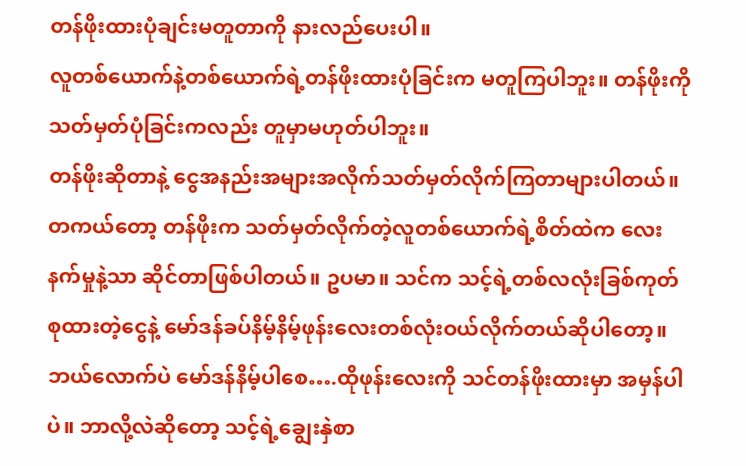တန်ဖိုးထားပုံချင်းမတူတာကို နားလည်ပေးပါ။
လူတစ်ယောက်နဲ့တစ်ယောက်ရဲ့တန်ဖိုးထားပုံခြင်းက မတူကြပါဘူး။ တန်ဖိုးကိုသတ်မှတ်ပုံခြင်းကလည်း တူမှာမဟုတ်ပါဘူး။
တန်ဖိုးဆိုတာနဲ့ ငွေအနည်းအများအလိုက်သတ်မှတ်လိုက်ကြတာများပါတယ်။ တကယ်တော့ တန်ဖိုးက သတ်မှတ်လိုက်တဲ့လူတစ်ယောက်ရဲ့စိတ်ထဲက လေးနက်မှုနဲ့သာ ဆိုင်တာဖြစ်ပါတယ်။ ဥပမာ။ သင်က သင့်ရဲ့တစ်လလုံးခြစ်ကုတ်စုထားတဲ့ငွေနဲ့ မော်ဒန်ခပ်နိမ့်နိမ့်ဖုန်းလေးတစ်လုံးဝယ်လိုက်တယ်ဆိုပါတော့။ ဘယ်လောက်ပဲ မော်ဒန်နိမ့်ပါစေ….ထိုဖုန်းလေးကို သင်တန်ဖိုးထားမှာ အမှန်ပါပဲ။ ဘာလို့လဲဆိုတော့ သင့်ရဲ့ချွေးနှဲစာ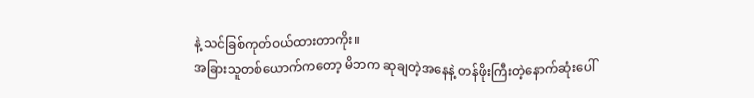နဲ့ သင်ခြစ်ကုတ်ဝယ်ထားတာကိုး။
အခြားသူတစ်ယောက်ကတော့ မိဘက ဆုချတဲ့အနေနဲ့ တန်ဖိုးကြီးတဲ့နောက်ဆုံးပေါ်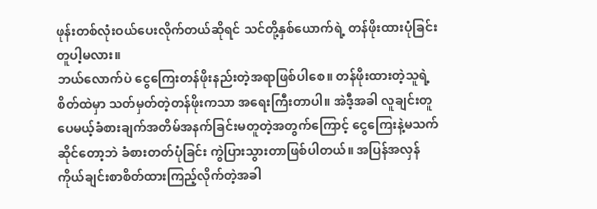ဖုန်းတစ်လုံးဝယ်ပေးလိုက်တယ်ဆိုရင် သင်တို့နှစ်ယောက်ရဲ့ တန်ဖိုးထားပုံခြင်းတူပါ့မလား။
ဘယ်လောက်ပဲ ငွေကြေးတန်ဖိုးနည်းတဲ့အရာဖြစ်ပါစေ။ တန်ဖိုးထားတဲ့သူရဲ့စိတ်ထဲမှာ သတ်မှတ်တဲ့တန်ဖိုးကသာ အရေးကြီးတာပါ။ အဲဒီ့အခါ လူချင်းတူပေမယ့်ခံစားချက်အတိမ်အနက်ခြင်းမတူတဲ့အတွက်ကြောင့် ငွေကြေးနဲ့မသက်ဆိုင်တော့ဘဲ ခံစားတတ်ပုံခြင်း ကွဲပြားသွားတာဖြစ်ပါတယ်။ အပြန်အလှန်ကိုယ်ချင်းစာစိတ်ထားကြည့်လိုက်တဲ့အခါ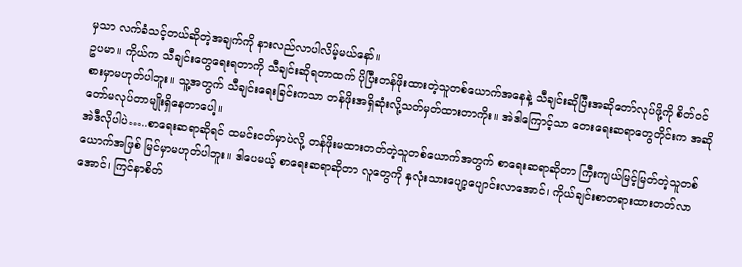မှသာ လက်ခံသင့်တယ်ဆိုတဲ့အချက်ကို နားလည်လာပါလိမ့်မယ်နော်။
ဥပမာ။ ကိုယ်က သီချင်းတွေရေးရတာကို သီချင်းဆိုရတာထက် ပိုပြီးတန်ဖိုးထားတဲ့သူတစ်ယောက်အနေနဲ့ သီချင်းဆိုပြီးအဆိုတော်လုပ်ဖို့ကို စိတ်ဝင်စားမှာမဟုတ်ပါဘူး။ သူ့အတွက် သီချင်းရေးခြင်းကသာ တန်ဖိုးအရှိဆုံးလို့သတ်မှတ်ထားတာကိုး။ အဲဒါကြောင့်သာ တေးရေးဆရာတွေတိုင်းက အဆိုတော်မလုပ်တာမျိုးရှိနေတာပေါ့။
အဲဒီလိုပါပဲ…..စာရေးဆရာဆိုရင် ထမင်းငတ်မှာပဲလို့ တန်ဖိုးမထားတတ်တဲ့သူတစ်ယောက်အတွက် စာရေးဆရာဆိုတာ ကြီးကျယ်မြင့်မြတ်တဲ့သူတစ်ယောက်အဖြစ် မြင်မှာမဟုတ်ပါဘူး။ ဒါပေမယ့် စာရေးဆရာဆိုတာ လူတွေကို နှလုံးသားပျော့ပျောင်းလာအောင်၊ ကိုယ်ချင်းစာတရားထားတတ်လာအောင်၊ ကြင်နာစိတ်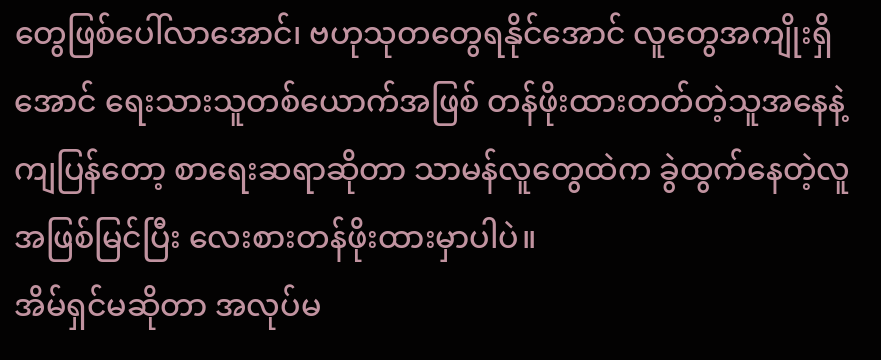တွေဖြစ်ပေါ်လာအောင်၊ ဗဟုသုတတွေရနိုင်အောင် လူတွေအကျိုးရှိအောင် ရေးသားသူတစ်ယောက်အဖြစ် တန်ဖိုးထားတတ်တဲ့သူအနေနဲ့ကျပြန်တော့ စာရေးဆရာဆိုတာ သာမန်လူတွေထဲက ခွဲထွက်နေတဲ့လူအဖြစ်မြင်ပြီး လေးစားတန်ဖိုးထားမှာပါပဲ။
အိမ်ရှင်မဆိုတာ အလုပ်မ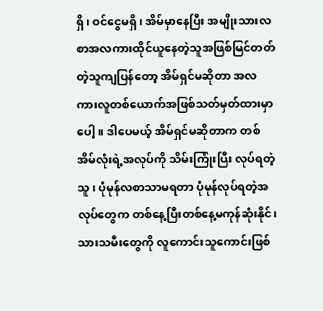ရှိ၊ ဝင်ငွေမရှိ၊ အိမ်မှာနေပြီး အမျိုးသားလစာအလကားထိုင်ယူနေတဲ့သူအဖြစ်မြင်တတ်တဲ့သူကျပြန်တော့ အိမ်ရှင်မဆိုတာ အလကားလူတစ်ယောက်အဖြစ်သတ်မှတ်ထားမှာပေါ့။ ဒါပေမယ့် အိမ်ရှင်မဆိုတာက တစ်အိမ်လုံးရဲ့အလုပ်ကို သိမ်းကြုံးပြီး လုပ်ရတဲ့သူ၊ ပုံမုန်လစာသာမရတာ ပုံမုန်လုပ်ရတဲ့အလုပ်တွေက တစ်နေ့ပြီးတစ်နေ့မကုန်ဆုံးနိုင်၊ သားသမီးတွေကို လူကောင်းသူကောင်းဖြစ်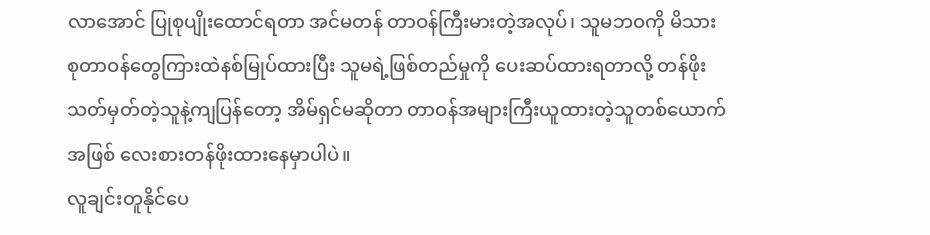လာအောင် ပြုစုပျိုးထောင်ရတာ အင်မတန် တာဝန်ကြီးမားတဲ့အလုပ်၊ သူမဘဝကို မိသားစုတာဝန်တွေကြားထဲနစ်မြုပ်ထားပြီး သူမရဲ့ဖြစ်တည်မှုကို ပေးဆပ်ထားရတာလို့ တန်ဖိုးသတ်မှတ်တဲ့သူနဲ့ကျပြန်တော့ အိမ်ရှင်မဆိုတာ တာဝန်အများကြီးယူထားတဲ့သူတစ်ယောက်အဖြစ် လေးစားတန်ဖိုးထားနေမှာပါပဲ။
လူချင်းတူနိုင်ပေ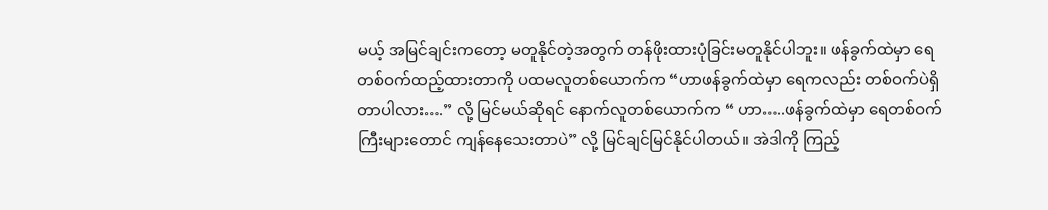မယ့် အမြင်ချင်းကတော့ မတူနိုင်တဲ့အတွက် တန်ဖိုးထားပုံခြင်းမတူနိုင်ပါဘူး။ ဖန်ခွက်ထဲမှာ ရေတစ်ဝက်ထည့်ထားတာကို ပထမလူတစ်ယောက်က “ဟာဖန်ခွက်ထဲမှာ ရေကလည်း တစ်ဝက်ပဲရှိတာပါလား….” လို့ မြင်မယ်ဆိုရင် နောက်လူတစ်ယောက်က “ ဟာ…..ဖန်ခွက်ထဲမှာ ရေတစ်ဝက်ကြီးများတောင် ကျန်နေသေးတာပဲ” လို့ မြင်ချင်မြင်နိုင်ပါတယ်။ အဲဒါကို ကြည့်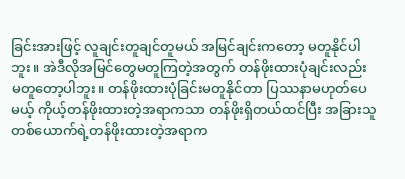ခြင်းအားဖြင့် လူချင်းတူချင်တူမယ် အမြင်ချင်းကတော့ မတူနိုင်ပါဘူး။ အဲဒီလိုအမြင်တွေမတူကြတဲ့အတွက် တန်ဖိုးထားပုံချင်းလည်း မတူတော့ပါဘူး။ တန်ဖိုးထားပုံခြင်းမတူနိုင်တာ ပြဿနာမဟုတ်ပေမယ့် ကိုယ့်တန်ဖိုးထားတဲ့အရာကသာ တန်ဖိုးရှိတယ်ထင်ပြီး အခြားသူတစ်ယောက်ရဲ့တန်ဖိုးထားတဲ့အရာက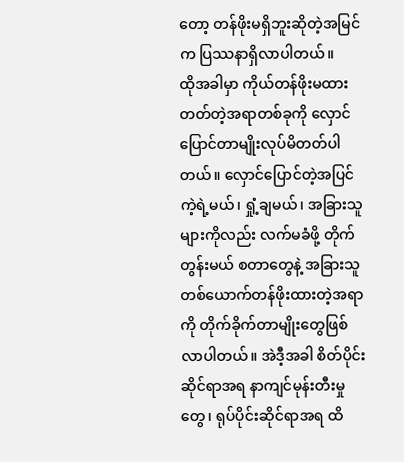တော့ တန်ဖိုးမရှိဘူးဆိုတဲ့အမြင်က ပြဿနာရှိလာပါတယ်။
ထိုအခါမှာ ကိုယ်တန်ဖိုးမထားတတ်တဲ့အရာတစ်ခုကို လှောင်ပြောင်တာမျိုးလုပ်မိတတ်ပါတယ်။ လှောင်ပြောင်တဲ့အပြင် ကဲ့ရဲ့မယ်၊ ရှုံ့ချမယ်၊ အခြားသူများကိုလည်း လက်မခံဖို့ တိုက်တွန်းမယ် စတာတွေနဲ့ အခြားသူတစ်ယောက်တန်ဖိုးထားတဲ့အရာကို တိုက်ခိုက်တာမျိုးတွေဖြစ်လာပါတယ်။ အဲဒီ့အခါ စိတ်ပိုင်းဆိုင်ရာအရ နာကျင်မုန်းတီးမှုတွေ၊ ရုပ်ပိုင်းဆိုင်ရာအရ ထိ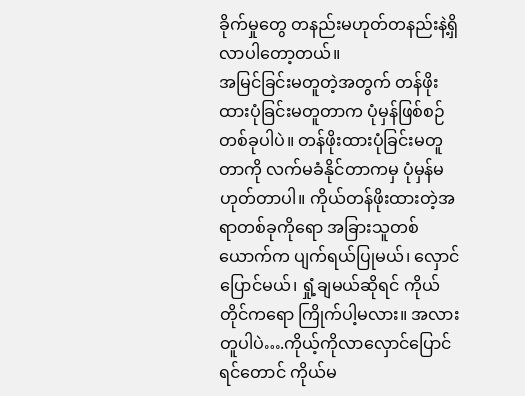ခိုက်မှုတွေ တနည်းမဟုတ်တနည်းနဲ့ရှိလာပါတော့တယ်။
အမြင်ခြင်းမတူတဲ့အတွက် တန်ဖိုးထားပုံခြင်းမတူတာက ပုံမှန်ဖြစ်စဉ်တစ်ခုပါပဲ။ တန်ဖိုးထားပုံခြင်းမတူတာကို လက်မခံနိုင်တာကမှ ပုံမှန်မဟုတ်တာပါ။ ကိုယ်တန်ဖိုးထားတဲ့အရာတစ်ခုကိုရော အခြားသူတစ်ယောက်က ပျက်ရယ်ပြုမယ်၊ လှောင်ပြောင်မယ်၊ ရှုံ့ချမယ်ဆိုရင် ကိုယ်တိုင်ကရော ကြိုက်ပါ့မလား။ အလားတူပါပဲ….ကိုယ့်ကိုလာလှောင်ပြောင်ရင်တောင် ကိုယ်မ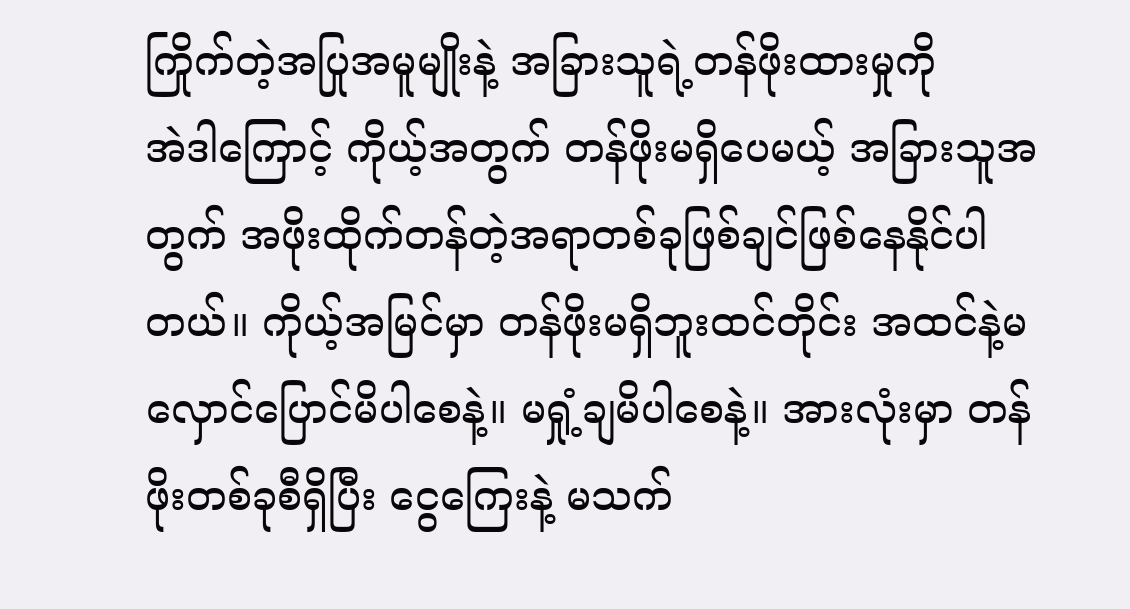ကြိုက်တဲ့အပြုအမူမျိုးနဲ့ အခြားသူရဲ့တန်ဖိုးထားမှုကို
အဲဒါကြောင့် ကိုယ့်အတွက် တန်ဖိုးမရှိပေမယ့် အခြားသူအတွက် အဖိုးထိုက်တန်တဲ့အရာတစ်ခုဖြစ်ချင်ဖြစ်နေနိုင်ပါတယ်။ ကိုယ့်အမြင်မှာ တန်ဖိုးမရှိဘူးထင်တိုင်း အထင်နဲ့မလှောင်ပြောင်မိပါစေနဲ့။ မရှုံ့ချမိပါစေနဲ့။ အားလုံးမှာ တန်ဖိုးတစ်ခုစီရှိပြီး ငွေကြေးနဲ့ မသက်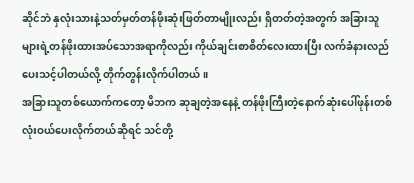ဆိုင်ဘဲ နှလုံးသားနဲ့သတ်မှတ်တန်ဖိုးဆုံးဖြတ်တာမျိုးလည်း ရှိတတ်တဲ့အတွက် အခြားသူများရဲ့တန်ဖိုးထားအပ်သောအရာကိုလည်း ကိုယ်ချင်းစာစိတ်လေးထားပြီး လက်ခံနားလည်ပေးသင့်ပါတယ်လို့ တိုက်တွန်းလိုက်ပါတယ်။
အခြားသူတစ်ယောက်ကတော့ မိဘက ဆုချတဲ့အနေနဲ့ တန်ဖိုးကြီးတဲ့နောက်ဆုံးပေါ်ဖုန်းတစ်လုံးဝယ်ပေးလိုက်တယ်ဆိုရင် သင်တို့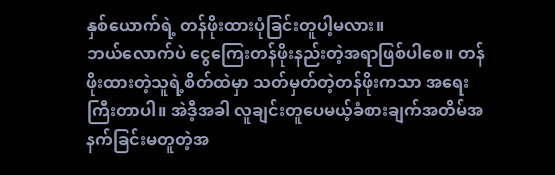နှစ်ယောက်ရဲ့ တန်ဖိုးထားပုံခြင်းတူပါ့မလား။
ဘယ်လောက်ပဲ ငွေကြေးတန်ဖိုးနည်းတဲ့အရာဖြစ်ပါစေ။ တန်ဖိုးထားတဲ့သူရဲ့စိတ်ထဲမှာ သတ်မှတ်တဲ့တန်ဖိုးကသာ အရေးကြီးတာပါ။ အဲဒီ့အခါ လူချင်းတူပေမယ့်ခံစားချက်အတိမ်အနက်ခြင်းမတူတဲ့အ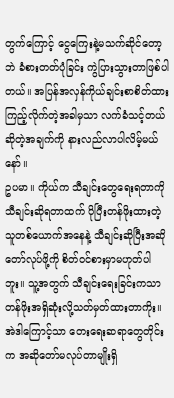တွက်ကြောင့် ငွေကြေးနဲ့မသက်ဆိုင်တော့ဘဲ ခံစားတတ်ပုံခြင်း ကွဲပြားသွားတာဖြစ်ပါတယ်။ အပြန်အလှန်ကိုယ်ချင်းစာစိတ်ထားကြည့်လိုက်တဲ့အခါမှသာ လက်ခံသင့်တယ်ဆိုတဲ့အချက်ကို နားလည်လာပါလိမ့်မယ်နော်။
ဥပမာ။ ကိုယ်က သီချင်းတွေရေးရတာကို သီချင်းဆိုရတာထက် ပိုပြီးတန်ဖိုးထားတဲ့သူတစ်ယောက်အနေနဲ့ သီချင်းဆိုပြီးအဆိုတော်လုပ်ဖို့ကို စိတ်ဝင်စားမှာမဟုတ်ပါဘူး။ သူ့အတွက် သီချင်းရေးခြင်းကသာ တန်ဖိုးအရှိဆုံးလို့သတ်မှတ်ထားတာကိုး။ အဲဒါကြောင့်သာ တေးရေးဆရာတွေတိုင်းက အဆိုတော်မလုပ်တာမျိုးရှိ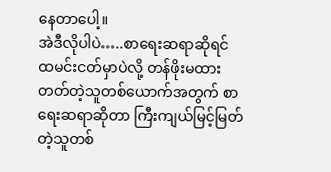နေတာပေါ့။
အဲဒီလိုပါပဲ…..စာရေးဆရာဆိုရင် ထမင်းငတ်မှာပဲလို့ တန်ဖိုးမထားတတ်တဲ့သူတစ်ယောက်အတွက် စာရေးဆရာဆိုတာ ကြီးကျယ်မြင့်မြတ်တဲ့သူတစ်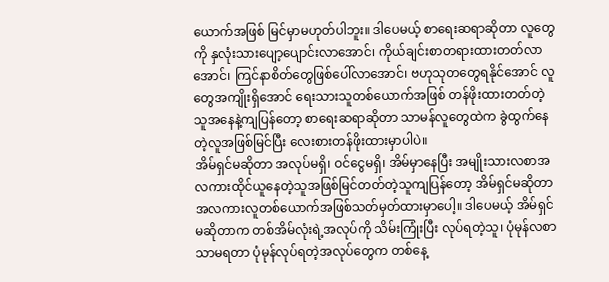ယောက်အဖြစ် မြင်မှာမဟုတ်ပါဘူး။ ဒါပေမယ့် စာရေးဆရာဆိုတာ လူတွေကို နှလုံးသားပျော့ပျောင်းလာအောင်၊ ကိုယ်ချင်းစာတရားထားတတ်လာအောင်၊ ကြင်နာစိတ်တွေဖြစ်ပေါ်လာအောင်၊ ဗဟုသုတတွေရနိုင်အောင် လူတွေအကျိုးရှိအောင် ရေးသားသူတစ်ယောက်အဖြစ် တန်ဖိုးထားတတ်တဲ့သူအနေနဲ့ကျပြန်တော့ စာရေးဆရာဆိုတာ သာမန်လူတွေထဲက ခွဲထွက်နေတဲ့လူအဖြစ်မြင်ပြီး လေးစားတန်ဖိုးထားမှာပါပဲ။
အိမ်ရှင်မဆိုတာ အလုပ်မရှိ၊ ဝင်ငွေမရှိ၊ အိမ်မှာနေပြီး အမျိုးသားလစာအလကားထိုင်ယူနေတဲ့သူအဖြစ်မြင်တတ်တဲ့သူကျပြန်တော့ အိမ်ရှင်မဆိုတာ အလကားလူတစ်ယောက်အဖြစ်သတ်မှတ်ထားမှာပေါ့။ ဒါပေမယ့် အိမ်ရှင်မဆိုတာက တစ်အိမ်လုံးရဲ့အလုပ်ကို သိမ်းကြုံးပြီး လုပ်ရတဲ့သူ၊ ပုံမုန်လစာသာမရတာ ပုံမုန်လုပ်ရတဲ့အလုပ်တွေက တစ်နေ့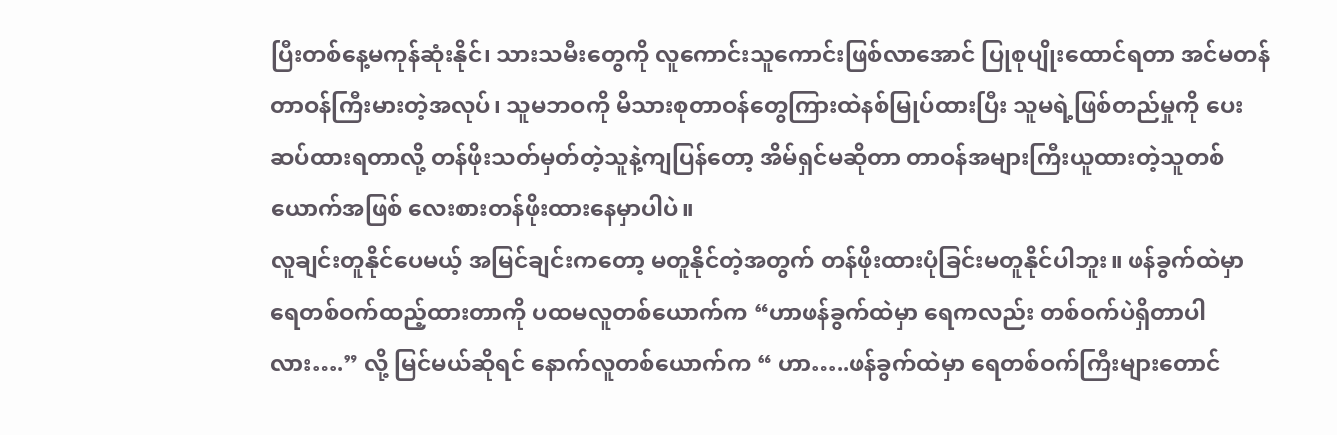ပြီးတစ်နေ့မကုန်ဆုံးနိုင်၊ သားသမီးတွေကို လူကောင်းသူကောင်းဖြစ်လာအောင် ပြုစုပျိုးထောင်ရတာ အင်မတန် တာဝန်ကြီးမားတဲ့အလုပ်၊ သူမဘဝကို မိသားစုတာဝန်တွေကြားထဲနစ်မြုပ်ထားပြီး သူမရဲ့ဖြစ်တည်မှုကို ပေးဆပ်ထားရတာလို့ တန်ဖိုးသတ်မှတ်တဲ့သူနဲ့ကျပြန်တော့ အိမ်ရှင်မဆိုတာ တာဝန်အများကြီးယူထားတဲ့သူတစ်ယောက်အဖြစ် လေးစားတန်ဖိုးထားနေမှာပါပဲ။
လူချင်းတူနိုင်ပေမယ့် အမြင်ချင်းကတော့ မတူနိုင်တဲ့အတွက် တန်ဖိုးထားပုံခြင်းမတူနိုင်ပါဘူး။ ဖန်ခွက်ထဲမှာ ရေတစ်ဝက်ထည့်ထားတာကို ပထမလူတစ်ယောက်က “ဟာဖန်ခွက်ထဲမှာ ရေကလည်း တစ်ဝက်ပဲရှိတာပါလား….” လို့ မြင်မယ်ဆိုရင် နောက်လူတစ်ယောက်က “ ဟာ…..ဖန်ခွက်ထဲမှာ ရေတစ်ဝက်ကြီးများတောင်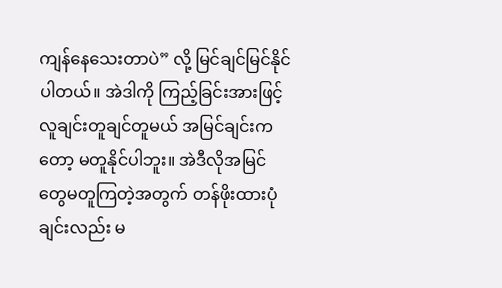ကျန်နေသေးတာပဲ” လို့ မြင်ချင်မြင်နိုင်ပါတယ်။ အဲဒါကို ကြည့်ခြင်းအားဖြင့် လူချင်းတူချင်တူမယ် အမြင်ချင်းကတော့ မတူနိုင်ပါဘူး။ အဲဒီလိုအမြင်တွေမတူကြတဲ့အတွက် တန်ဖိုးထားပုံချင်းလည်း မ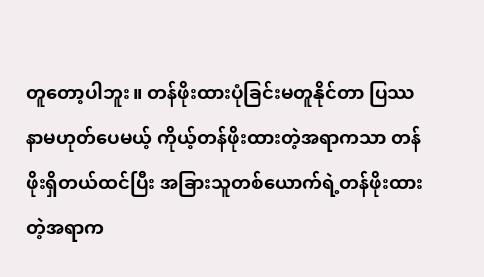တူတော့ပါဘူး။ တန်ဖိုးထားပုံခြင်းမတူနိုင်တာ ပြဿနာမဟုတ်ပေမယ့် ကိုယ့်တန်ဖိုးထားတဲ့အရာကသာ တန်ဖိုးရှိတယ်ထင်ပြီး အခြားသူတစ်ယောက်ရဲ့တန်ဖိုးထားတဲ့အရာက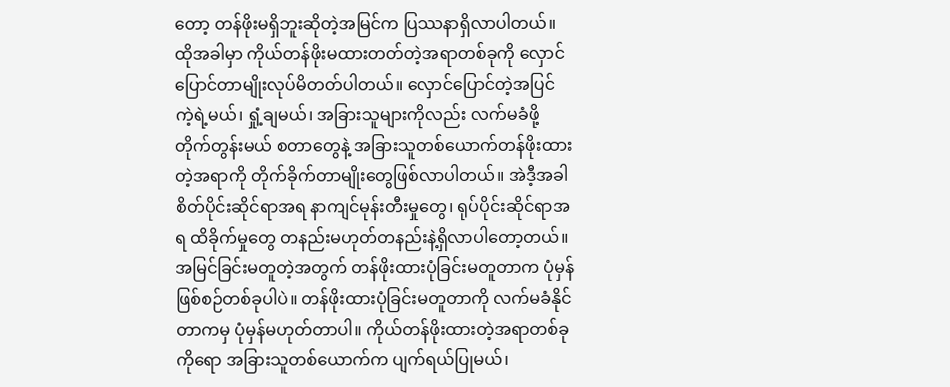တော့ တန်ဖိုးမရှိဘူးဆိုတဲ့အမြင်က ပြဿနာရှိလာပါတယ်။
ထိုအခါမှာ ကိုယ်တန်ဖိုးမထားတတ်တဲ့အရာတစ်ခုကို လှောင်ပြောင်တာမျိုးလုပ်မိတတ်ပါတယ်။ လှောင်ပြောင်တဲ့အပြင် ကဲ့ရဲ့မယ်၊ ရှုံ့ချမယ်၊ အခြားသူများကိုလည်း လက်မခံဖို့ တိုက်တွန်းမယ် စတာတွေနဲ့ အခြားသူတစ်ယောက်တန်ဖိုးထားတဲ့အရာကို တိုက်ခိုက်တာမျိုးတွေဖြစ်လာပါတယ်။ အဲဒီ့အခါ စိတ်ပိုင်းဆိုင်ရာအရ နာကျင်မုန်းတီးမှုတွေ၊ ရုပ်ပိုင်းဆိုင်ရာအရ ထိခိုက်မှုတွေ တနည်းမဟုတ်တနည်းနဲ့ရှိလာပါတော့တယ်။
အမြင်ခြင်းမတူတဲ့အတွက် တန်ဖိုးထားပုံခြင်းမတူတာက ပုံမှန်ဖြစ်စဉ်တစ်ခုပါပဲ။ တန်ဖိုးထားပုံခြင်းမတူတာကို လက်မခံနိုင်တာကမှ ပုံမှန်မဟုတ်တာပါ။ ကိုယ်တန်ဖိုးထားတဲ့အရာတစ်ခုကိုရော အခြားသူတစ်ယောက်က ပျက်ရယ်ပြုမယ်၊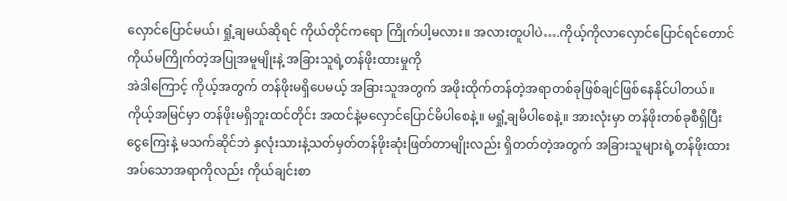လှောင်ပြောင်မယ်၊ ရှုံ့ချမယ်ဆိုရင် ကိုယ်တိုင်ကရော ကြိုက်ပါ့မလား။ အလားတူပါပဲ….ကိုယ့်ကိုလာလှောင်ပြောင်ရင်တောင် ကိုယ်မကြိုက်တဲ့အပြုအမူမျိုးနဲ့ အခြားသူရဲ့တန်ဖိုးထားမှုကို
အဲဒါကြောင့် ကိုယ့်အတွက် တန်ဖိုးမရှိပေမယ့် အခြားသူအတွက် အဖိုးထိုက်တန်တဲ့အရာတစ်ခုဖြစ်ချင်ဖြစ်နေနိုင်ပါတယ်။ ကိုယ့်အမြင်မှာ တန်ဖိုးမရှိဘူးထင်တိုင်း အထင်နဲ့မလှောင်ပြောင်မိပါစေနဲ့။ မရှုံ့ချမိပါစေနဲ့။ အားလုံးမှာ တန်ဖိုးတစ်ခုစီရှိပြီး ငွေကြေးနဲ့ မသက်ဆိုင်ဘဲ နှလုံးသားနဲ့သတ်မှတ်တန်ဖိုးဆုံးဖြတ်တာမျိုးလည်း ရှိတတ်တဲ့အတွက် အခြားသူများရဲ့တန်ဖိုးထားအပ်သောအရာကိုလည်း ကိုယ်ချင်းစာ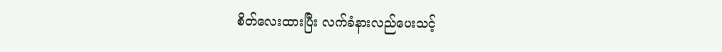စိတ်လေးထားပြီး လက်ခံနားလည်ပေးသင့်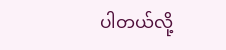ပါတယ်လို့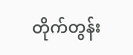တိုက်တွန်း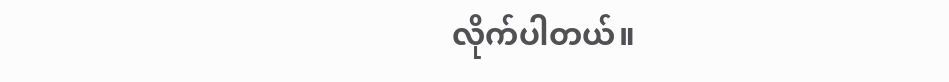လိုက်ပါတယ်။